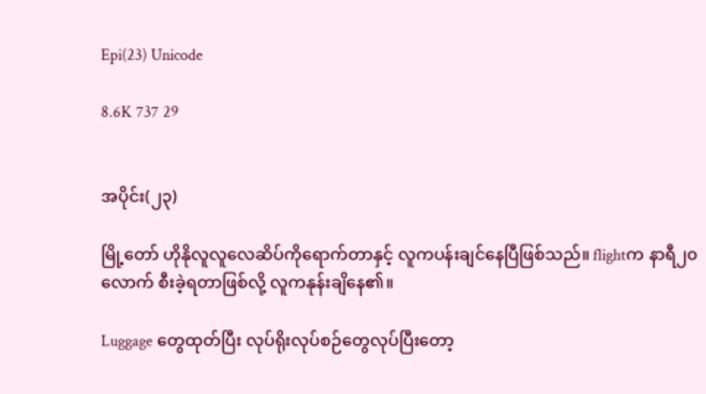Epi(23) Unicode

8.6K 737 29


အပိုင်း(၂၃)

မြို့တော် ဟိုနိုလူလူလေဆိပ်ကိုရောက်တာနှင့် လူကပန်း‌ချင်နေပြီဖြစ်သည်။ flightက နာရီ၂၀လောက် စီးခဲ့ရတာဖြစ်လို့ လူကနုန်းချိနေ၏။

Luggage တွေထုတ်ပြီး လုပ်ရိုးလုပ်စဉ်တွေလုပ်ပြီးတော့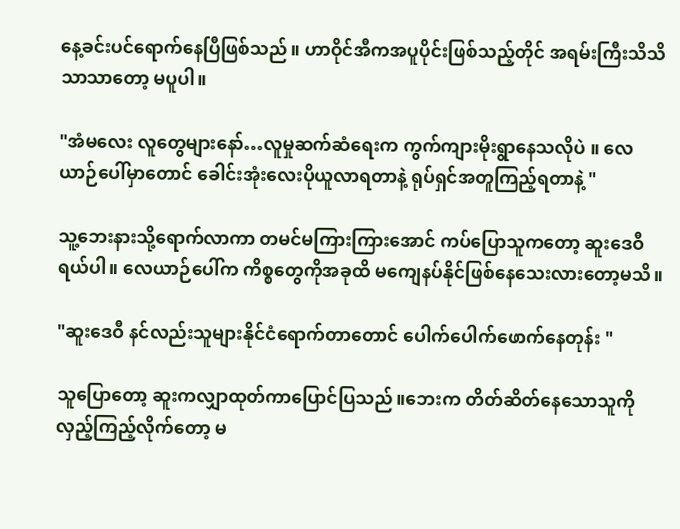နေ့ခင်း‌ပင်ရောက်နေပြီဖြစ်သည်။ ဟာဝိုင်အီကအပူပိုင်းဖြစ်သည့်တိုင် အရမ်းကြီးသိသိသာသာတော့ မပူပါ။

"အံမလေး လူတွေများနော်…လူမှုဆက်ဆံရေးက ကွက်ကျားမိုးရွာနေသလိုပဲ ။ လေယာဉ်ပေါ်မှာတောင် ခေါင်းအုံးလေးပိုယူလာရတာနဲ့ ရုပ်ရှင်အတူကြည့်ရတာနဲ့ "

သူ့ဘေးနားသို့ရောက်လာကာ တမင်မကြားကြားအောင် ကပ်ပြောသူကတော့ ဆူးဒေဝီရယ်ပါ။ လေယာဉ်ပေါ်က ကိစ္စတွေကိုအခုထိ မကျေနပ်နိုင်ဖြစ်နေသေးလားတော့မသိ။

"ဆူးဒေဝီ နင်လည်းသူများနိုင်ငံရောက်တာတောင် ပေါက်ပေါက်ဖောက်နေတုန်း "

သူပြောတော့ ဆူးကလျှာထုတ်ကာပြောင်ပြသည်။ဘေးက တိတ်ဆိတ်နေသောသူကို လှည့်ကြည့်လိုက်တော့ မ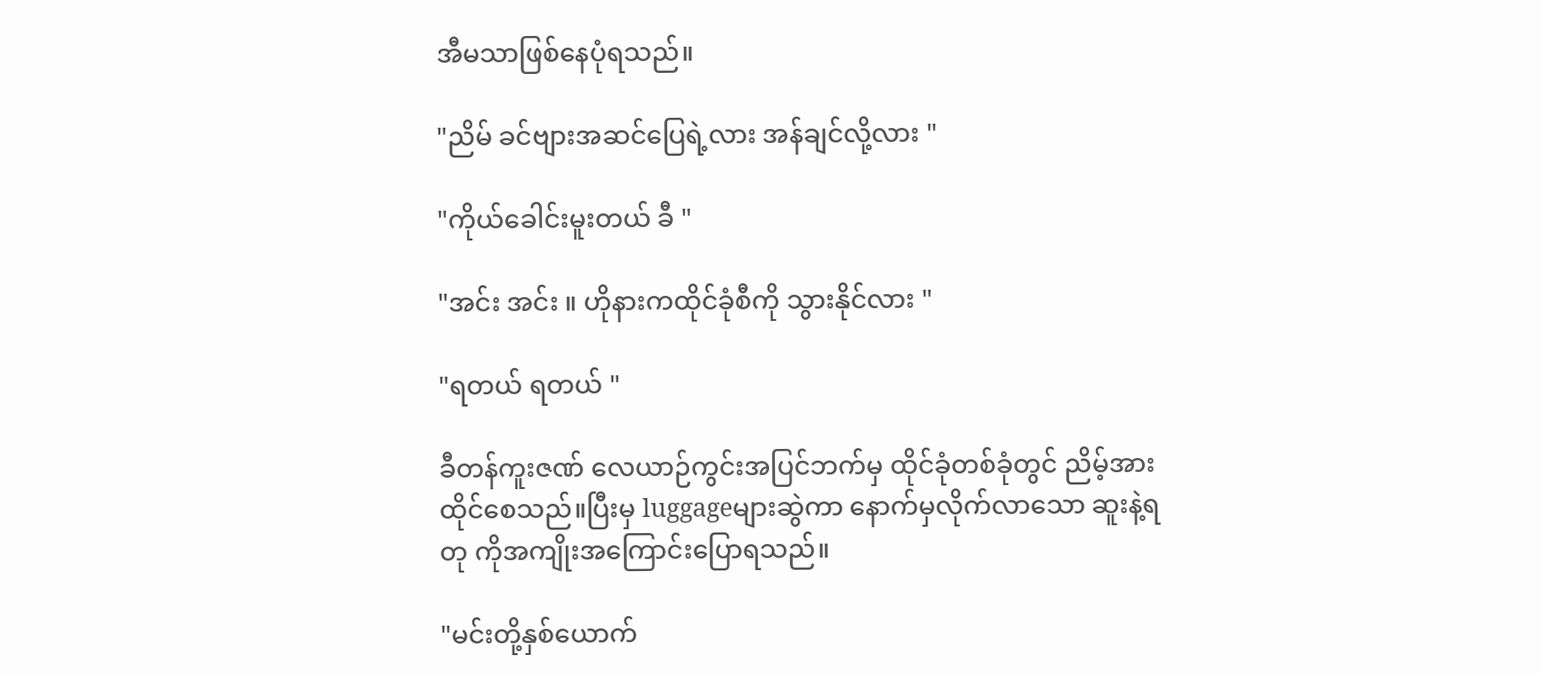အီမသာဖြစ်နေပုံရသည်။

"ညိမ် ခင်ဗျားအဆင်ပြေရဲ့လား အန်ချင်လို့လား "

"ကိုယ်ခေါင်းမူးတယ် ခီ "

"အင်း အင်း ။ ဟိုနားကထိုင်ခုံစီကို သွားနိုင်လား "

"ရတယ် ရတယ် "

ခီတန်ကူးဇဏ် လေယာဉ်ကွင်းအပြင်ဘက်မှ ထိုင်ခုံတစ်ခုံတွင် ညိမ့်အားထိုင်‌စေသည်။ပြီးမှ luggageများဆွဲကာ နောက်မှလိုက်လာသော ဆူးနဲ့ရတု ကိုအကျိုးအကြောင်းပြောရသည်။

"မင်းတို့နှစ်ယောက်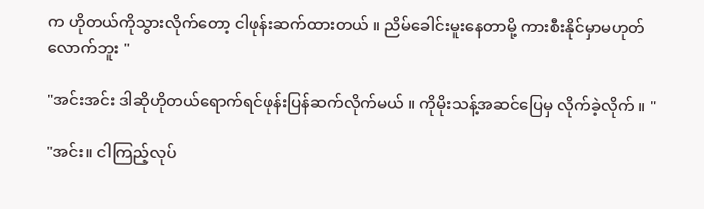က ဟိုတယ်ကိုသွားလိုက်တော့ ငါ‌ဖုန်းဆက်ထားတယ် ။ ညိမ်ခေါင်းမူးနေတာမို့ ကားစီးနိုင်မှာမဟုတ်လောက်ဘူး "

"အင်းအင်း ဒါဆိုဟိုတယ်ရောက်ရင်ဖုန်းပြန်ဆက်လိုက်မယ် ။ ကိုမိုးသန့်အဆင်ပြေမှ လိုက်ခဲ့လိုက် ။ "

"အင်း။ ငါကြည့်လုပ်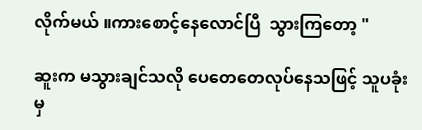လိုက်မယ် ။ကားစောင့်နေလောင်ပြီ  သွားကြတော့ "

ဆူးက မသွားချင်သလို ပေတေတေလုပ်နေသဖြင့် သူပခုံးမှ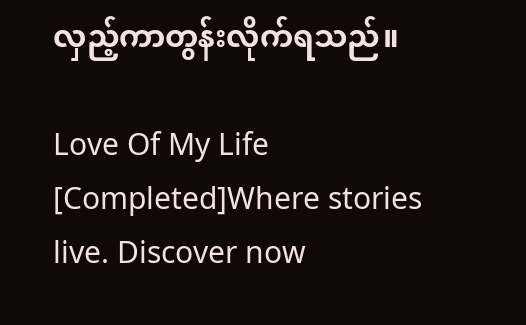လှည့်ကာတွန်းလိုက်ရသည်။

Love Of My Life [Completed]Where stories live. Discover now